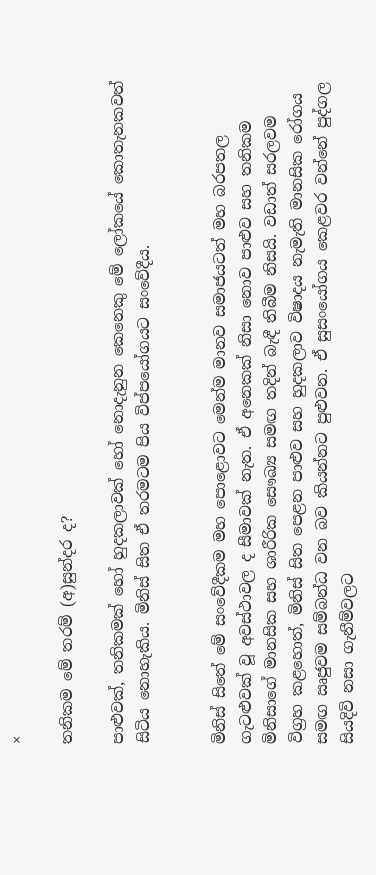×

තනිකම මේ තරම් (අ)සුන්දර ද?

පාළුවක්, තනිකමක් හෝ හුදකලාවක් හෝ නොදැනුන කෙනෙකු මේ ලෝකයේ කොතැනකවත් සිටිය නොහැකිය. මිනිස් සිත ඒ තරමටම පිය විප්පයෝගයට සංවේදීය.


මිනිස් සිතේ මේ සංවේදීකම මහ පොළොවට මෙන්ම මානව සමාජයටත් මහ බරපතල ගැටළුවක් වූ අවස්ථාවල ද සීමාවක් නැත. ඒ අනෙකක් නිසා නොව පාළුව සහ තනිකම මිනිසාගේ මානසික සහ ශාරීරික සෞඛ්‍ය සමඟ තදින් බැඳී තිබීම නිසයි. වඩාත් සරලවම විග්‍රහ කළහොත්, මිනිස් සිත පෙළන පාළුව සහ හුදකලාව විෂාදය නැමැති මානසික රෝගය සමඟ ඍජුවම සම්බන්ධ වන බව කියන්නට පුළුවන. ඒ සුසංයෝගය කෙළවර වන්නේ පුද්ගල සියදිවි නසා ගැනීම්වලට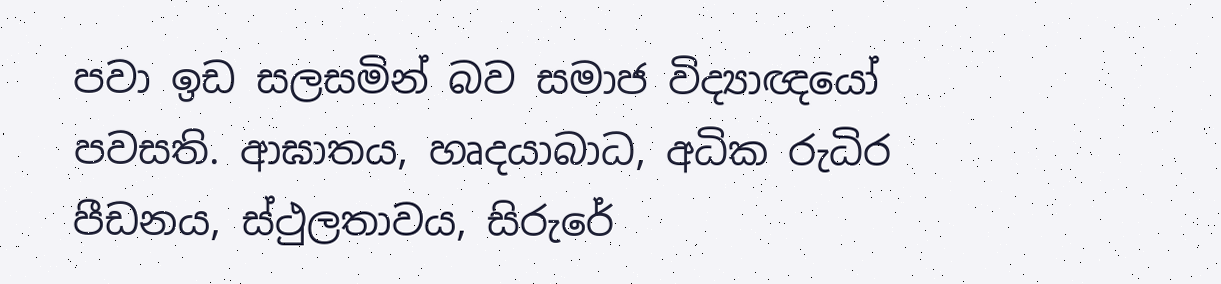පවා ඉඩ සලසමින් බව සමාජ විද්‍යාඥයෝ පවසති. ආඝාතය, හෘදයාබාධ, අධික රුධිර පීඩනය, ස්ථුලතාවය, සිරුරේ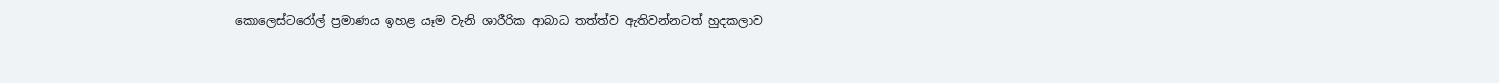කොලෙස්ටරෝල් ප්‍රමාණය ඉහළ යෑම වැනි ශාරීරික ආබාධ තත්ත්ව ඇතිවන්නටත් හුදකලාව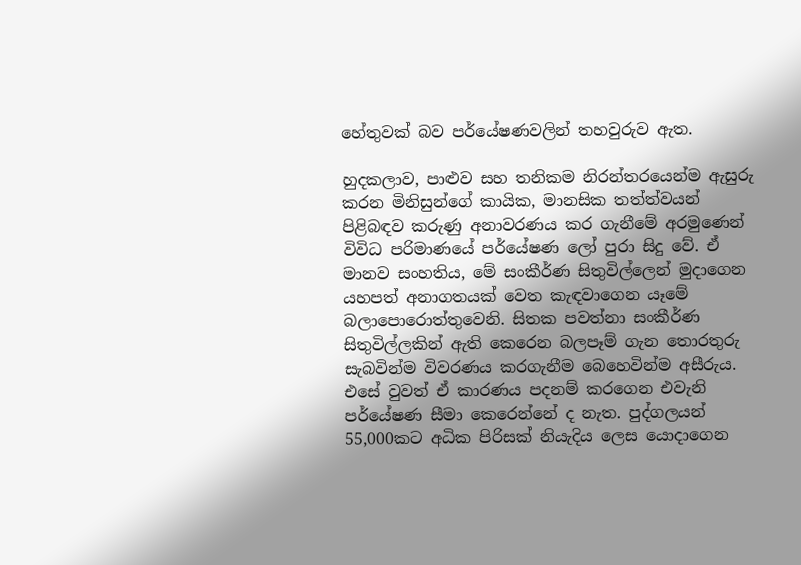හේතුවක් බව පර්යේෂණවලින් තහවුරුව ඇත.

හුදකලාව, පාළුව සහ තනිකම නිරන්තරයෙන්ම ඇසුරු කරන මිනිසුන්ගේ කායික, මානසික තත්ත්වයන් පිළිබඳව කරුණු අනාවරණය කර ගැනීමේ අරමුණෙන් විවිධ පරිමාණයේ පර්යේෂණ ලෝ පුරා සිදු වේ. ඒ මානව සංහතිය, මේ සංකීර්ණ සිතුවිල්ලෙන් මුදාගෙන යහපත් අනාගතයක් වෙත කැඳවාගෙන යෑමේ බලාපොරොත්තුවෙනි. සිතක පවත්නා සංකීර්ණ සිතුවිල්ලකින් ඇති කෙරෙන බලපෑම් ගැන තොරතුරු සැබවින්ම විවරණය කරගැනීම බෙහෙවින්ම අසීරුය. එසේ වුවත් ඒ කාරණය පදනම් කරගෙන එවැනි පර්යේෂණ සීමා කෙරෙන්නේ ද නැත. පුද්ගලයන් 55,000කට අධික පිරිසක් නියැදිය ලෙස යොදාගෙන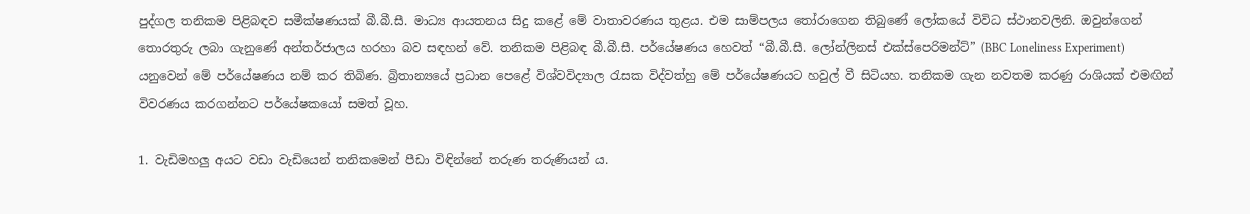පුද්ගල තනිකම පිළිබඳව සමීක්ෂණයක් බී.බී.සී. මාධ්‍ය ආයතනය සිදු කළේ මේ වාතාවරණය තුළය. එම සාම්පලය තෝරාගෙන තිබුණේ ලෝකයේ විවිධ ස්ථානවලිනි. ඔවුන්ගෙන් තොරතුරු ලබා ගැනුණේ අන්තර්ජාලය හරහා බව සඳහන් වේ. තනිකම පිළිබඳ බී.බී.සී. පර්යේෂණය හෙවත් “බී.බී.සී. ලෝන්ලිනස් එක්ස්පෙරිමන්ට්” (BBC Loneliness Experiment) යනුවෙන් මේ පර්යේෂණය නම් කර තිබිණ. බ්‍රිතාන්‍යයේ ප්‍රධාන පෙළේ විශ්වවිද්‍යාල රැසක විද්වත්හු මේ පර්යේෂණයට හවුල් වී සිටියහ. තනිකම ගැන නවතම කරණු රාශියක් එමඟින් විවරණය කරගන්නට පර්යේෂකයෝ සමත් වූහ.

1. වැඩිමහලු අයට වඩා වැඩියෙන් තනිකමෙන් පීඩා විඳින්නේ තරුණ තරුණියන් ය.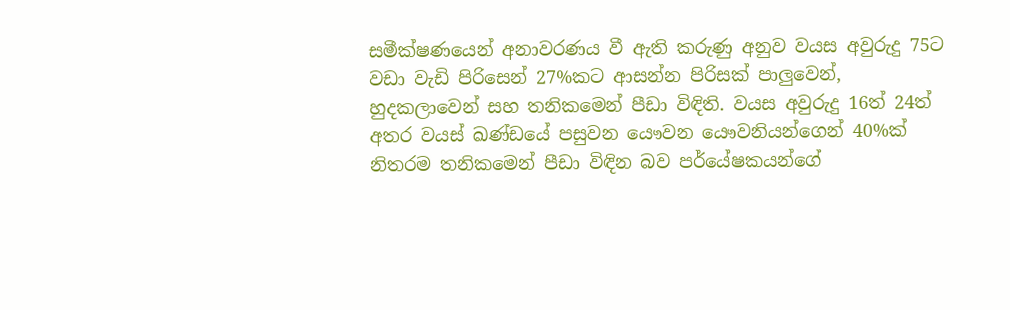සමීක්ෂණයෙන් අනාවරණය වී ඇති කරුණු අනුව වයස අවුරුදු 75ට වඩා වැඩි පිරිසෙන් 27%කට ආසන්න පිරිසක් පාලුවෙන්, හුදකලාවෙන් සහ තනිකමෙන් පීඩා විඳිති. වයස අවුරුදු 16ත් 24ත් අතර වයස් ඛණ්ඩයේ පසුවන යෞවන යෞවනියන්ගෙන් 40%ක් නිතරම තනිකමෙන් පීඩා විඳින බව පර්යේෂකයන්ගේ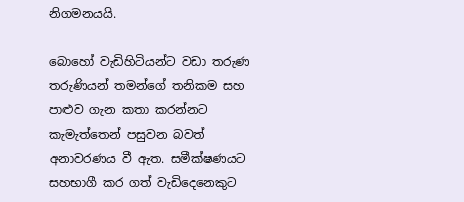නිගමනයයි.

බොහෝ වැඩිහිටියන්ට වඩා තරුණ තරුණියන් තමන්ගේ තනිකම සහ පාළුව ගැන කතා කරන්නට කැමැත්තෙන් පසුවන බවත් අනාවරණය වී ඇත. සමීක්ෂණයට සහභාගී කර ගත්‍ වැඩිදෙනෙකුට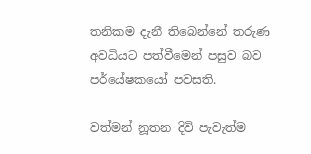තනිකම දැනී තිබෙන්නේ තරුණ අවධියට පත්වීමෙන් පසුව බව පර්යේෂකයෝ පවසති.

වත්මන් නූතන දිවි පැවැත්ම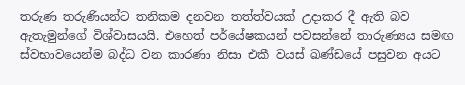තරුණ තරුණියන්ට තනිකම දනවන තත්ත්වයක් උදාකර දී ඇති බව ඇතැමුන්ගේ විශ්වාසයයි. එහෙත් පර්යේෂකයන් පවසන්නේ තාරුණ්‍යය සමඟ ස්වභාවයෙන්ම බද්ධ වන කාරණා නිසා එකී වයස් ඛණ්ඩයේ පසුවන අයට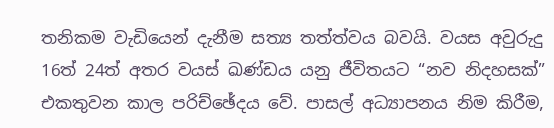තනිකම වැඩියෙන් දැනීම සත්‍ය තත්ත්වය බවයි. වයස අවුරුදු 16ත් 24ත් අතර වයස් ඛණ්ඩය යනු ජීවිතයට “නව නිදහසක්” එකතුවන කාල පරිච්ඡේදය වේ. පාසල් අධ්‍යාපනය නිම කිරීම,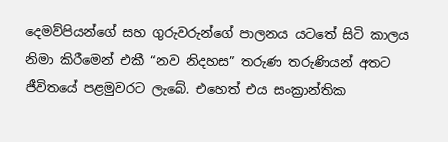දෙමව්පියන්ගේ සහ ගුරුවරුන්ගේ පාලනය යටතේ සිටි කාලය නිමා කිරීමෙන් එකී “නව නිදහස” තරුණ තරුණියන් අතට ජීවිතයේ පළමුවරට ලැබේ. එහෙත් එය සංක්‍රාන්තික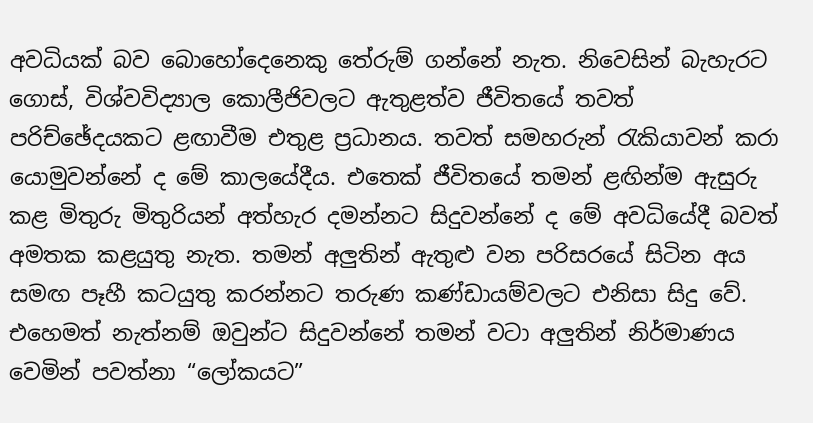අවධියක් බව බොහෝදෙනෙකු තේරුම් ගන්නේ නැත. නිවෙසින් බැහැරට ගොස්, විශ්වවිද්‍යාල කොලීජිවලට ඇතුළත්ව ජීවිතයේ තවත් පරිච්ඡේදයකට ළඟාවීම එතුළ ප්‍රධානය. තවත් සමහරුන් රැකියාවන් කරා යොමුවන්නේ ද මේ කාලයේදීය. එතෙක් ජීවිතයේ තමන් ළඟින්ම ඇසුරු කළ මිතුරු මිතුරියන් අත්හැර දමන්නට සිදුවන්නේ ද මේ අවධියේදී බවත් අමතක කළයුතු නැත. තමන් අලුතින් ඇතුළු වන පරිසරයේ සිටින අය සමඟ පෑහී කටයුතු කරන්නට තරුණ කණ්ඩායම්වලට එනිසා සිදු වේ. එහෙමත් නැත්නම් ඔවුන්ට සිදුවන්නේ තමන් වටා අලුතින් නිර්මාණය වෙමින් පවත්නා “ලෝකයට”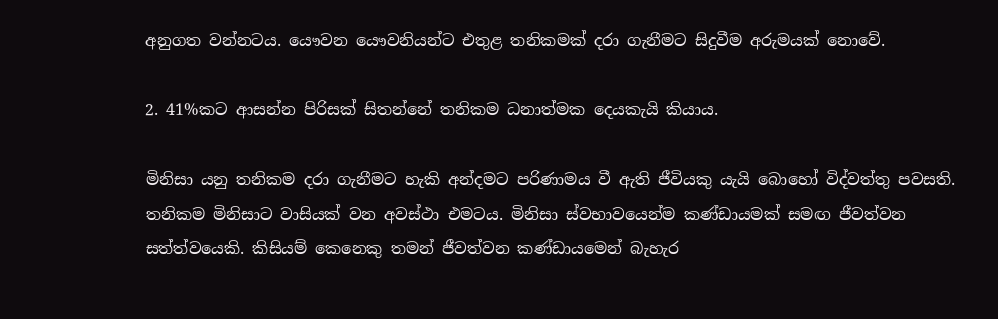අනුගත වන්නටය. යෞවන යෞවනියන්ට එතුළ තනිකමක් දරා ගැනීමට සිදුවීම අරුමයක් නොවේ.

2. 41%කට ආසන්න පිරිසක් සිතන්නේ තනිකම ධනාත්මක දෙයකැයි කියාය.

මිනිසා යනු තනිකම දරා ගැනීමට හැකි අන්දමට පරිණාමය වී ඇති ජීවියකු යැයි බොහෝ විද්වත්තු පවසති. තනිකම මිනිසාට වාසියක් වන අවස්ථා එමටය. මිනිසා ස්වභාවයෙන්ම කණ්ඩායමක් සමඟ ජීවත්වන සත්ත්වයෙකි. කිසියම් කෙනෙකු තමන් ජීවත්වන කණ්ඩායමෙන් බැහැර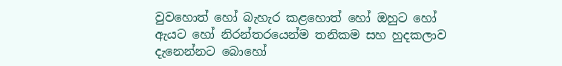වුවහොත් හෝ බැහැර කළහොත් හෝ ඔහුට හෝ ඇයට හෝ නිරන්තරයෙන්ම තනිකම සහ හුදකලාව දැනෙන්නට බොහෝ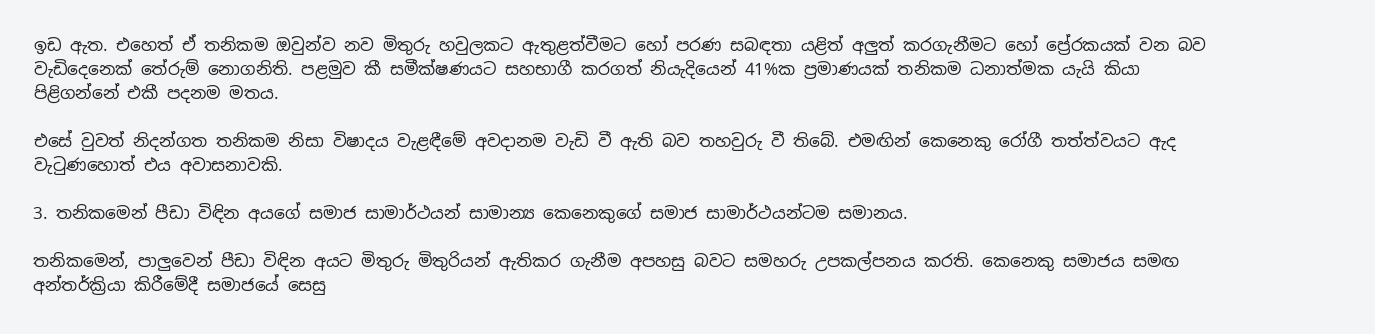ඉඩ ඇත. එහෙත් ඒ තනිකම ඔවුන්ව නව මිතුරු හවුලකට ඇතුළත්වීමට හෝ පරණ සබඳතා යළිත් අලුත් කරගැනීමට හෝ ප්‍රේරකයක් වන බව වැඩිදෙනෙක් තේරුම් නොගනිති. පළමුව කී සමීක්ෂණයට සහභාගී කරගත් නියැදියෙන් 41%ක ප්‍රමාණයක් තනිකම ධනාත්මක යැයි කියා පිළිගන්නේ එකී පදනම මතය.

එසේ වුවත් නිදන්ගත තනිකම නිසා විෂාදය වැළඳීමේ අවදානම වැඩි වී ඇති බව තහවුරු වී තිබේ. එමඟින් කෙනෙකු රෝගී තත්ත්වයට ඇද වැටුණහොත් එය අවාසනාවකි.

3. තනිකමෙන් පීඩා විඳින අයගේ සමාජ සාමාර්ථයන් සාමාන්‍ය කෙනෙකුගේ සමාජ සාමාර්ථයන්ටම සමානය.

තනිකමෙන්, පාලුවෙන් පීඩා විඳින අයට මිතුරු මිතුරියන් ඇතිකර ගැනීම අපහසු බවට සමහරු උපකල්පනය කරති. කෙනෙකු සමාජය සමඟ අන්තර්ක්‍රියා කිරීමේදී සමාජයේ සෙසු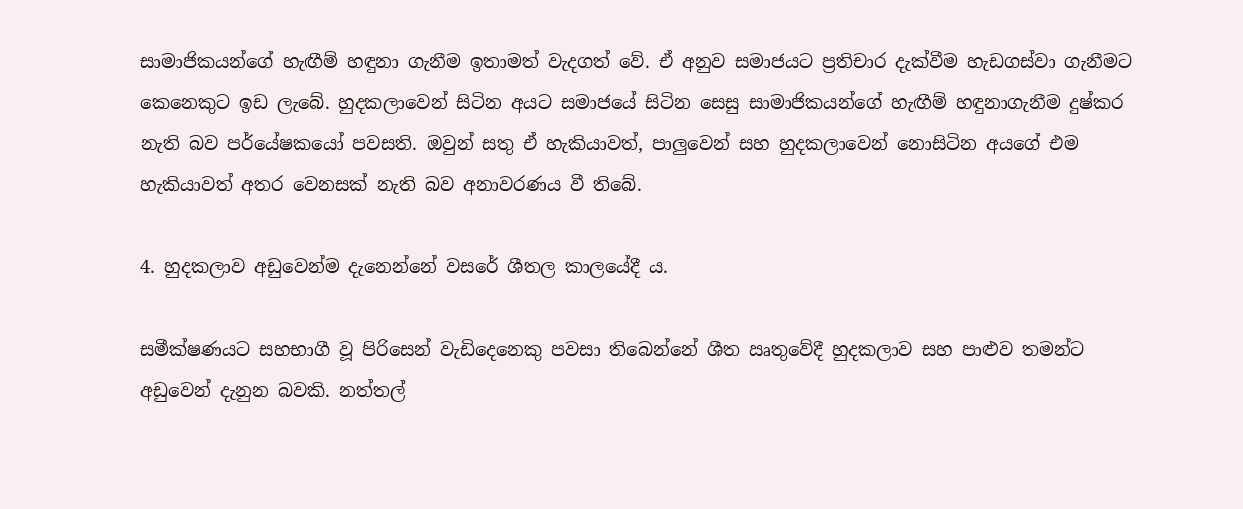සාමාජිකයන්ගේ හැඟීම් හඳුනා ගැනීම ඉතාමත් වැදගත් වේ. ඒ අනුව සමාජයට ප්‍රතිචාර දැක්වීම හැඩගස්වා ගැනීමට කෙනෙකුට ඉඩ ලැබේ. හුදකලාවෙන් සිටින අයට සමාජයේ සිටින සෙසු සාමාජිකයන්ගේ හැඟීම් හඳුනාගැනීම දුෂ්කර නැති බව පර්යේෂකයෝ පවසති. ඔවුන් සතු ඒ හැකියාවත්, පාලුවෙන් සහ හුදකලාවෙන් නොසිටින අයගේ එම හැකියාවත් අතර වෙනසක් නැති බව අනාවරණය වී තිබේ.

4. හුදකලාව අඩුවෙන්ම දැනෙන්නේ වසරේ ශීතල කාලයේදී ය.

සමීක්ෂණයට සහභාගී වූ පිරිසෙන් වැඩිදෙනෙකු පවසා තිබෙන්නේ ශීත ඍතුවේදී හුදකලාව සහ පාළුව තමන්ට අඩුවෙන් දැනුන බවකි. නත්තල්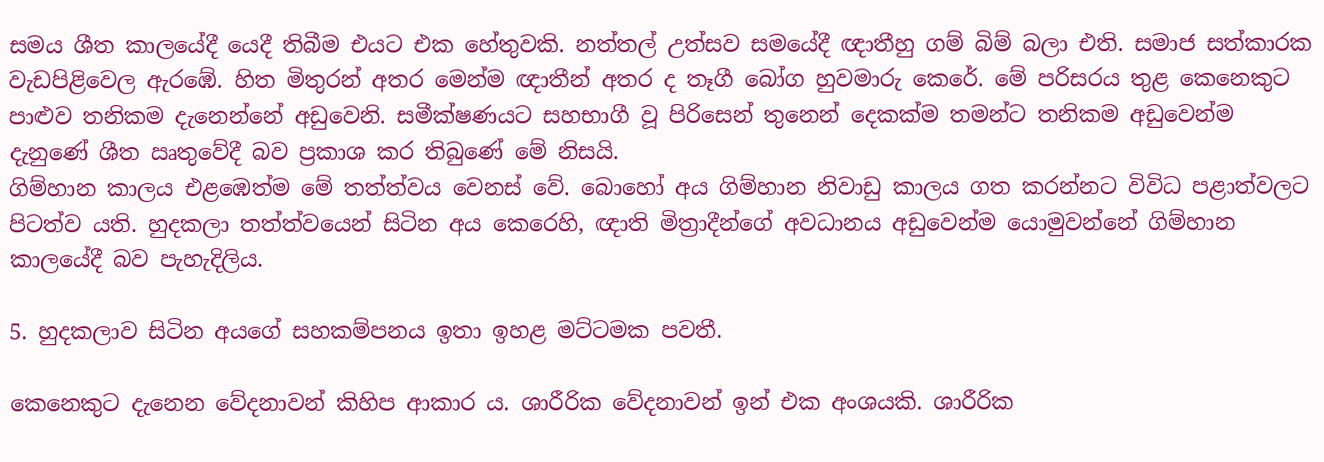සමය ශීත කාලයේදී යෙදී තිබීම එයට එක හේතුවකි. නත්තල් උත්සව සමයේදී ඥාතීහු ගම් බිම් බලා එති. සමාජ සත්කාරක වැඩපිළිවෙල ඇරඹේ. හිත මිතුරන් අතර මෙන්ම ඥාතීන් අතර ද තෑගී බෝග හුවමාරු කෙරේ. මේ පරිසරය තුළ කෙනෙකුට පාළුව තනිකම දැනෙන්නේ අඩුවෙනි. සමීක්ෂණයට සහභාගී වූ පිරිසෙන් තුනෙන් දෙකක්ම තමන්ට තනිකම අඩුවෙන්ම දැනුණේ ශීත ඍතුවේදී බව ප්‍රකාශ කර තිබුණේ මේ නිසයි.
ගිම්හාන කාලය එළඹෙත්ම මේ තත්ත්වය වෙනස් වේ. බොහෝ අය ගිම්හාන නිවාඩු කාලය ගත කරන්නට විවිධ පළාත්වලට පිටත්ව යති. හුදකලා තත්ත්වයෙන් සිටින අය කෙරෙහි, ඥාති මිත්‍රාදීන්ගේ අවධානය අඩුවෙන්ම යොමුවන්නේ ගිම්හාන කාලයේදී බව පැහැදිලිය.

5. හුදකලාව සිටින අයගේ සහකම්පනය ඉතා ඉහළ මට්ටමක පවතී.

කෙනෙකුට දැනෙන වේදනාවන් කිහිප ආකාර ය. ශාරීරික වේදනාවන් ඉන් එක අංශයකි. ශාරීරික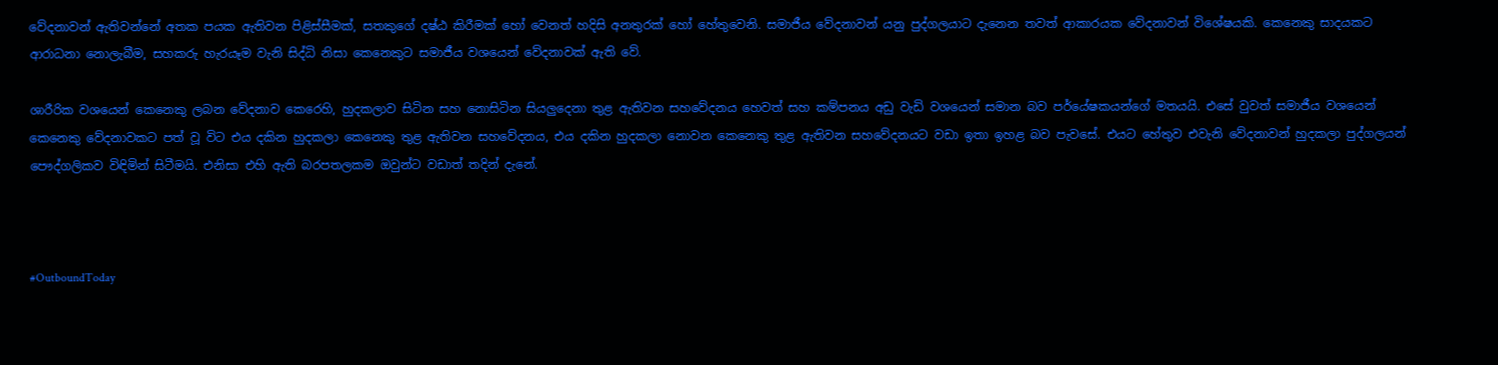වේදනාවන් ඇතිවන්නේ අතක පයක ඇතිවන පිළිස්සීමක්, සතකුගේ දෂ්ඨ කිරීමක් හෝ වෙනත් හදිසි අනතුරක් හෝ හේතුවෙනි. සමාජීය වේදනාවන් යනු පුද්ගලයාට දැනෙන තවත් ආකාරයක වේදනාවන් විශේෂයකි. කෙනෙකු සාදයකට ආරාධනා නොලැබීම, සහකරු හැරයෑම වැනි සිද්ධි නිසා කෙනෙකුට සමාජීය වශයෙන් වේදනාවක් ඇති වේ.

ශාරීරික වශයෙන් කෙනෙකු ලබන වේදනාව කෙරෙහි, හුදකලාව සිටින සහ නොසිටින සියලුදෙනා තුළ ඇතිවන සහවේදනය හෙවත් සහ කම්පනය අඩු වැඩි වශයෙන් සමාන බව පර්යේෂකයන්ගේ මතයයි. එසේ වුවත් සමාජීය වශයෙන් කෙනෙකු වේදනාවකට පත් වූ විට එය දකින හුදකලා කෙනෙකු තුළ ඇතිවන සහවේදනය, එය දකින හුදකලා නොවන කෙනෙකු තුළ ඇතිවන සහවේදනයට වඩා ඉතා ඉහළ බව පැවසේ. එයට හේතුව එවැනි වේදනාවන් හුදකලා පුද්ගලයන් පෞද්ගලිකව විඳිමින් සිටීමයි. එනිසා එහි ඇති බරපතලකම ඔවුන්ට වඩාත් තදින් දැනේ.



#OutboundToday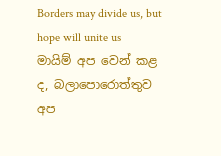Borders may divide us, but hope will unite us
මායිම් අප වෙන් කළ ද, බලාපොරොත්තුව අප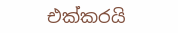එක්කරයි